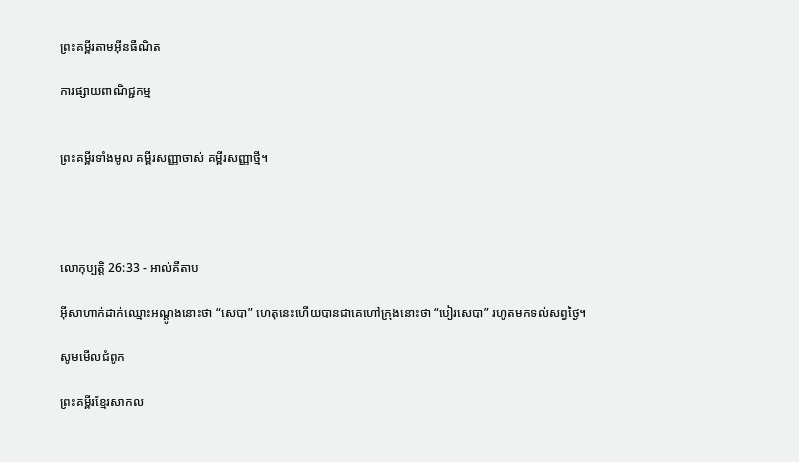ព្រះគម្ពីរតាមអ៊ីនធឺណិត

ការផ្សាយពាណិជ្ជកម្ម


ព្រះគម្ពីរទាំងមូល គម្ពីរសញ្ញាចាស់ គម្ពីរសញ្ញាថ្មី។




លោកុ‌ប្បត្តិ 26:33 - អាល់គីតាប

អ៊ីសា‌ហាក់ដាក់ឈ្មោះអណ្តូងនោះថា “សេបា” ហេតុនេះហើយបានជាគេហៅក្រុងនោះថា “បៀរ‌សេបា” រហូតមកទល់សព្វថ្ងៃ។

សូមមើលជំពូក

ព្រះគម្ពីរខ្មែរសាកល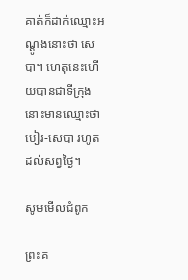គាត់ក៏ដាក់ឈ្មោះអណ្ដូងនោះថា សេបា។ ហេតុនេះហើយបានជាទីក្រុងនោះមានឈ្មោះថា បៀរ-សេបា រហូតដល់សព្វថ្ងៃ។

សូមមើលជំពូក

ព្រះគ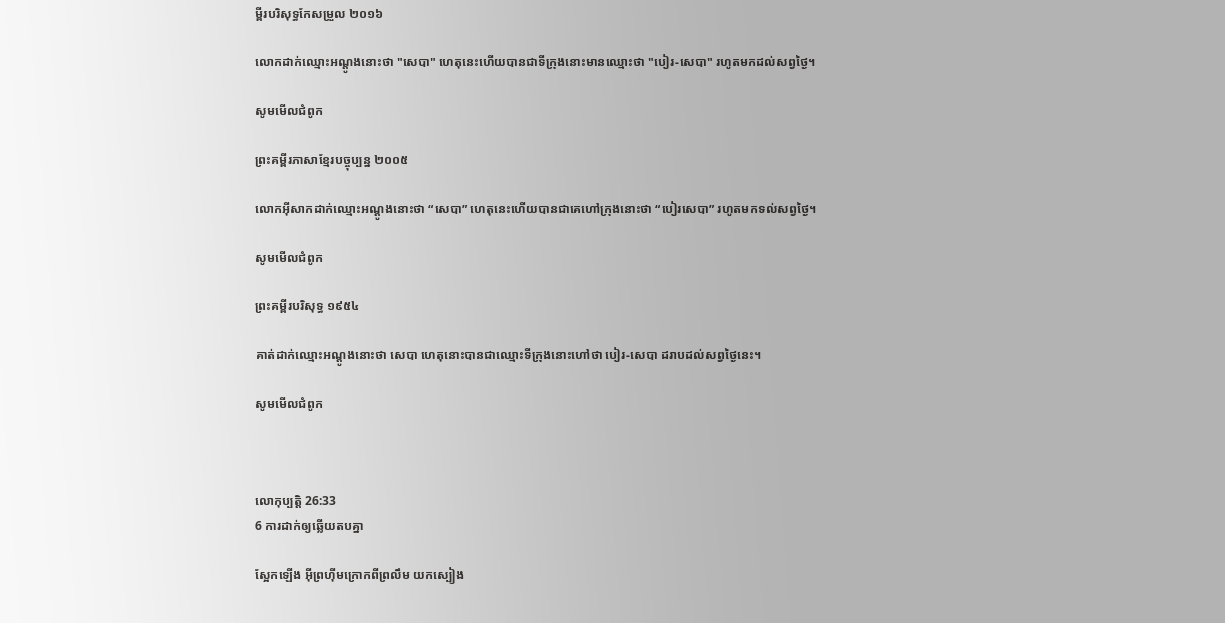ម្ពីរបរិសុទ្ធកែសម្រួល ២០១៦

លោកដាក់ឈ្មោះអណ្តូងនោះថា "សេបា" ហេតុនេះហើយបានជាទីក្រុងនោះមានឈ្មោះថា "បៀរ-សេបា" រហូតមកដល់សព្វ‌ថ្ងៃ។

សូមមើលជំពូក

ព្រះគម្ពីរភាសាខ្មែរបច្ចុប្បន្ន ២០០៥

លោកអ៊ីសាកដាក់ឈ្មោះអណ្ដូងនោះថា “សេបា” ហេតុនេះហើយបានជាគេហៅក្រុងនោះថា “បៀរ‌សេបា” រហូតមកទល់សព្វថ្ងៃ។

សូមមើលជំពូក

ព្រះគម្ពីរបរិសុទ្ធ ១៩៥៤

គាត់ដាក់ឈ្មោះអណ្តូងនោះថា សេបា ហេតុនោះបានជាឈ្មោះទីក្រុងនោះហៅថា បៀរ-សេបា ដរាបដល់សព្វថ្ងៃនេះ។

សូមមើលជំពូក



លោកុ‌ប្បត្តិ 26:33
6 ការដាក់ឲ្យឆ្លើយតបគ្នា

ស្អែកឡើង អ៊ីព្រហ៊ីមក្រោកពីព្រលឹម យកស្បៀង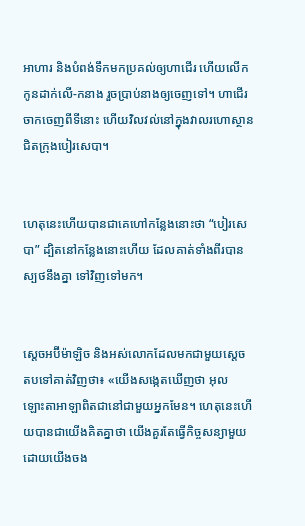អាហារ និងបំពង់ទឹកមកប្រគល់ឲ្យហាជើរ ហើយលើកកូនដាក់លើ-កនាង រួចប្រាប់នាងឲ្យចេញទៅ។ ហាជើរចាកចេញពីទីនោះ ហើយវិលវល់នៅក្នុងវាលរហោ‌ស្ថានជិតក្រុងបៀរសេ‌បា។


ហេតុនេះហើយបានជាគេហៅកន្លែងនោះថា “បៀរសេបា” ដ្បិតនៅកន្លែងនោះហើយ ដែលគាត់ទាំងពីរបានស្បថនឹងគ្នា ទៅវិញទៅមក។


ស្តេចអប៊ីម៉ា‌ឡិច និងអស់លោកដែលមកជាមួយស្តេច តបទៅគាត់វិញថា៖ «យើងសង្កេតឃើញថា អុលឡោះ‌តាអាឡាពិតជានៅជាមួយអ្នកមែន។ ហេតុនេះហើយបានជាយើងគិតគ្នាថា យើងគួរតែធ្វើកិច្ចសន្យាមួយ ដោយយើងចង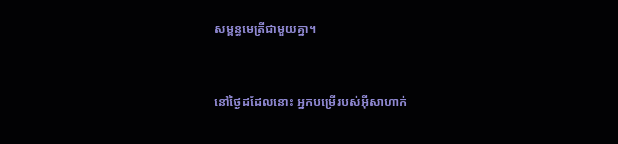សម្ពន្ធ‌មេត្រីជាមួយគ្នា។


នៅថ្ងៃដដែលនោះ អ្នកបម្រើរបស់អ៊ីសា‌ហាក់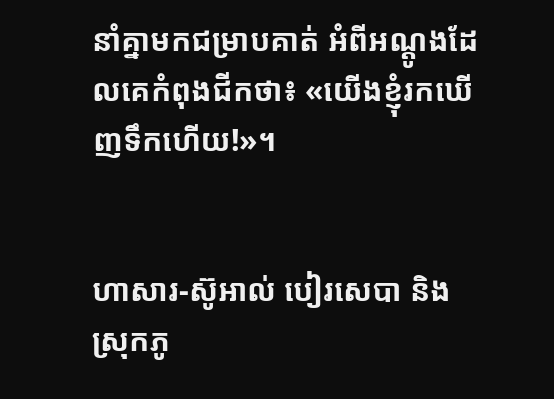នាំគ្នាមកជម្រាបគាត់ អំពីអណ្តូងដែលគេកំពុងជីកថា៖ «យើងខ្ញុំរកឃើញទឹកហើយ!»។


ហាសារ-ស៊ូអាល់ បៀរ‌សេបា និងស្រុកភូ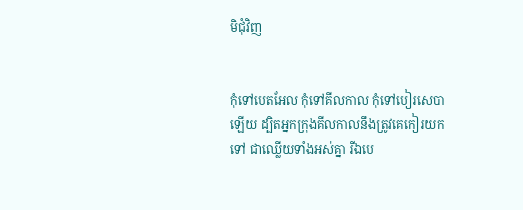មិជុំ‌វិញ


កុំទៅបេត‌អែល កុំទៅគីលកាល កុំទៅបៀរ‌សេបាឡើយ ដ្បិតអ្នកក្រុងគីលកាលនឹងត្រូវគេកៀរយកទៅ ជាឈ្លើយទាំងអស់គ្នា រីឯបេ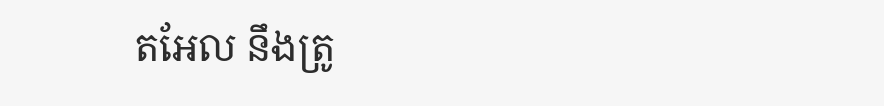ត‌អែល នឹងត្រូ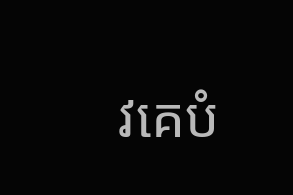វគេបំ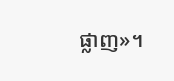ផ្លាញ»។